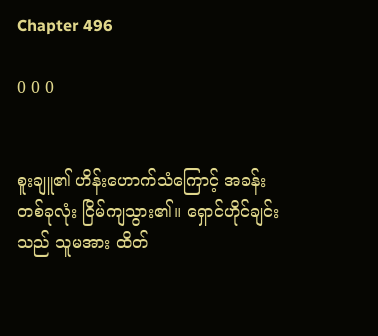Chapter 496

0 0 0


စူးချူ၏ ဟိန်းဟောက်သံကြောင့် အခန်း တစ်ခုလုံး ငြိမ်ကျသွား၏။ ရှောင်ဟိုင်ချင်းသည် သူမအား ထိတ်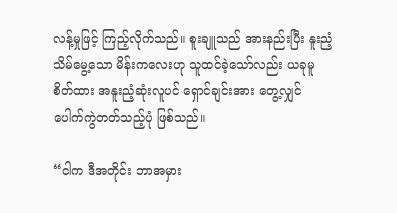လန့်မှုဖြင့် ကြည့်လိုက်သည်။ စူးချူသည် အားနည်းပြီး နူးညံ့သိမ်မွေ့သော မိန်းကလေးဟု သူထင်ခဲ့သော်လည်း ယခုမူ စိတ်ထား အနူးညံ့ဆုံးလူပင် ရှောင်ချင်းအား တွေ့လျှင် ပေါက်ကွဲတတ်သည့်ပုံ ဖြစ်သည်။

“ငါက ဒီအတိုင်း ဘာအမှား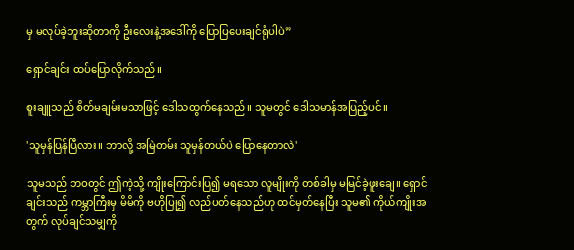မှ မလုပ်ခဲ့ဘူးဆိုတာကို ဦးလေးနဲ့အဒေါ်ကို ပြောပြပေးချင်ရုံပါပဲ”

ရှောင်ချင်း ထပ်ပြောလိုက်သည်။

စူးချူသည် စိတ်မချမ်းမသာဖြင့် ဒေါသထွက်နေသည်။ သူမတွင် ဒေါသမာန်အပြည့်ပင်။

'သူမှန်ပြန်ပြီလား။ ဘာလို့ အမြဲတမ်း သူမှန်တယ်ပဲ ပြောနေတာလဲ'

သူမသည် ဘဝတွင် ဤကဲ့သို့ ကျိုးကြောင်းပြ၍ မရသော လူမျိုးကို တစ်ခါမှ မမြင်ခဲ့ဖူးချေ။ ရှောင်ချင်းသည် ကမ္ဘာကြီးမှ မိမိကို ဗဟိုပြု၍ လည်ပတ်နေသည်ဟု ထင်မှတ်နေပြီး သူမ၏ ကိုယ်ကျိုးအတွက် လုပ်ချင်သမျှကို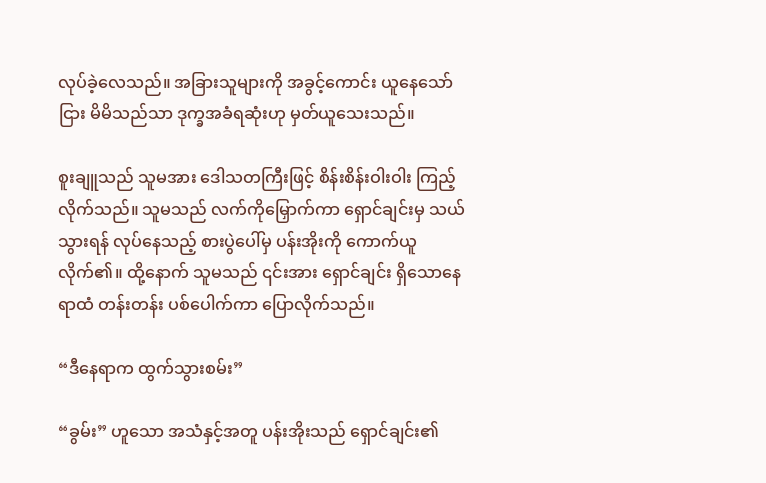လုပ်ခဲ့လေသည်။ အခြားသူများကို အခွင့်ကောင်း ယူနေသော်ငြား မိမိသည်သာ ဒုက္ခအခံရဆုံးဟု မှတ်ယူသေးသည်။

စူးချူသည် သူမအား ဒေါသတကြီးဖြင့် စိန်းစိန်းဝါးဝါး ကြည့်လိုက်သည်။ သူမသည် လက်ကိုမြှောက်ကာ ရှောင်ချင်းမှ သယ်သွားရန် လုပ်နေသည့် စားပွဲပေါ်မှ ပန်းအိုးကို ကောက်ယူလိုက်၏။ ထို့နောက် သူမသည် ၎င်းအား ရှောင်ချင်း ရှိသောနေရာထံ တန်းတန်း ပစ်ပေါက်ကာ ပြောလိုက်သည်။

“ဒီနေရာက ထွက်သွားစမ်း”

“ခွမ်း” ဟူသော အသံနှင့်အတူ ပန်းအိုးသည် ရှောင်ချင်း၏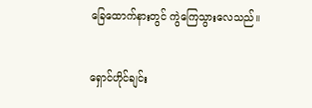ခြေထောက်နားတွင် ကွဲကြေသွားလေသည်။

ရှောင်ဟိုင်ချင်း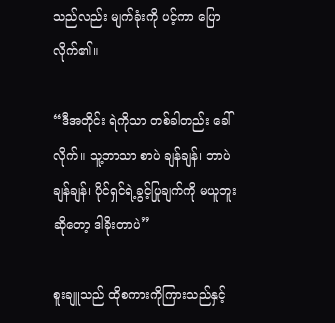သည်လည်း မျက်ခုံးကို ပင့်ကာ ပြောလိုက်၏။

“ဒီအတိုင်း ရဲကိုသာ တစ်ခါတည်း ခေါ်လိုက်။ သူ့ဘာသာ စာပဲ ချန်ချန်၊ ဘာပဲ ချန်ချန်၊ ပိုင်ရှင်ရဲ့ခွင့်ပြုချက်ကို မယူဘူးဆိုတော့ ဒါခိုးတာပဲ”

စူးချူသည် ထိုစကားကိုကြားသည်နှင့်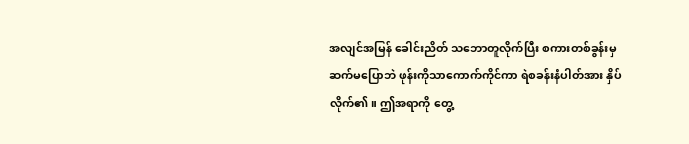အလျင်အမြန် ခေါင်းညိတ် သဘောတူလိုက်ပြီး စကားတစ်ခွန်းမှ ဆက်မပြောဘဲ ဖုန်းကိုသာကောက်ကိုင်ကာ ရဲစခန်းနံပါတ်အား နှိပ်လိုက်၏။ ဤအရာကို တွေ့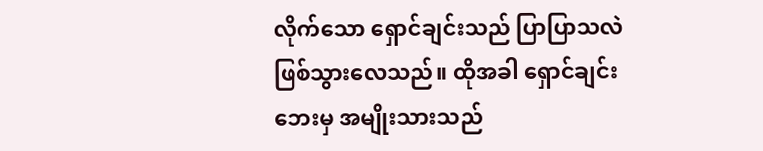လိုက်သော ရှောင်ချင်းသည် ပြာပြာသလဲ ဖြစ်သွားလေသည်။ ထိုအခါ ရှောင်ချင်းဘေးမှ အမျိုးသားသည်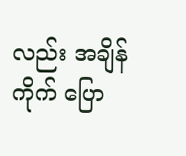လည်း အချိန်ကိုက် ပြော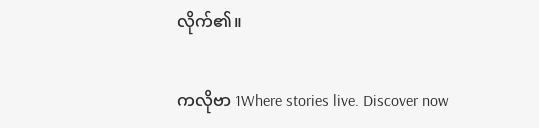လိုက်၏။

ကလိုဗာ 1Where stories live. Discover now